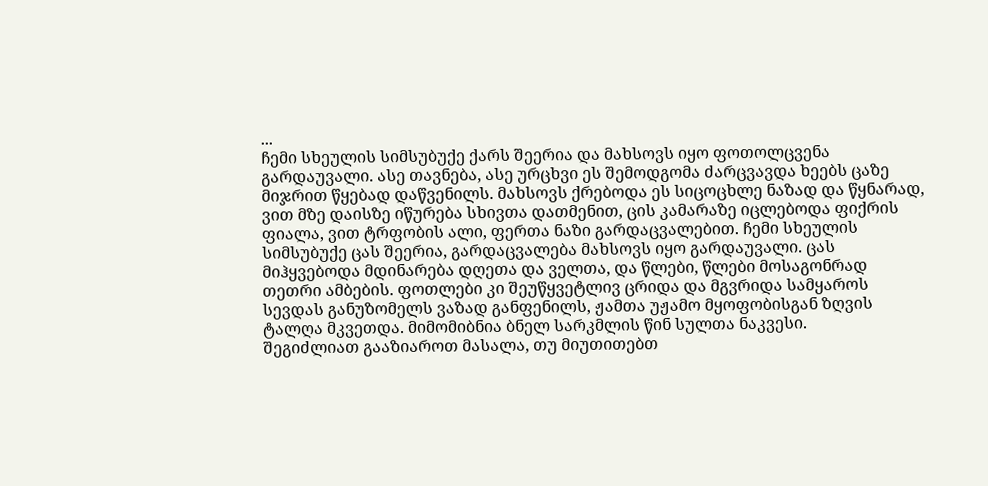...
ჩემი სხეულის სიმსუბუქე ქარს შეერია და მახსოვს იყო ფოთოლცვენა გარდაუვალი. ასე თავნება, ასე ურცხვი ეს შემოდგომა ძარცვავდა ხეებს ცაზე მიჯრით წყებად დაწვენილს. მახსოვს ქრებოდა ეს სიცოცხლე ნაზად და წყნარად, ვით მზე დაისზე იწურება სხივთა დათმენით, ცის კამარაზე იცლებოდა ფიქრის ფიალა, ვით ტრფობის ალი, ფერთა ნაზი გარდაცვალებით. ჩემი სხეულის სიმსუბუქე ცას შეერია, გარდაცვალება მახსოვს იყო გარდაუვალი. ცას მიჰყვებოდა მდინარება დღეთა და ველთა, და წლები, წლები მოსაგონრად თეთრი ამბების. ფოთლები კი შეუწყვეტლივ ცრიდა და მგვრიდა სამყაროს სევდას განუზომელს ვაზად განფენილს, ჟამთა უჟამო მყოფობისგან ზღვის ტალღა მკვეთდა. მიმომიბნია ბნელ სარკმლის წინ სულთა ნაკვესი.
შეგიძლიათ გააზიაროთ მასალა, თუ მიუთითებთ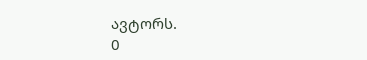ავტორს.
0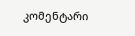კომენტარი